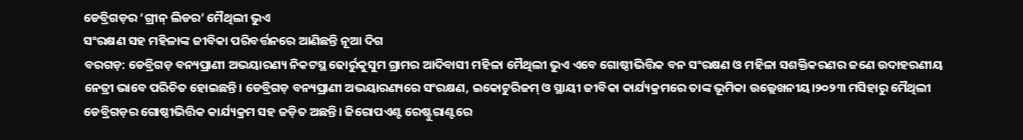ଡେବ୍ରିଗଡ଼ର ‘ଗ୍ରୀନ୍ ଲିଡର’ ମୈଥିଲୀ ଭୁଏ
ସଂରକ୍ଷଣ ସହ ମହିଳାଙ୍କ ଜୀବିକା ପରିବର୍ତ୍ତନରେ ଆଣିଛନ୍ତି ନୂଆ ଦିଗ
ବରଗଡ଼: ଡେବ୍ରିଗଡ଼ ବନ୍ୟପ୍ରାଣୀ ଅଭୟାରଣ୍ୟ ନିକଟସ୍ଥ ଢୋର୍ରୁକୁସୁମ ଗ୍ରାମର ଆଦିବାସୀ ମହିଳା ମୈଥିଲୀ ଭୁଏ ଏବେ ଗୋଷ୍ଠୀଭିତ୍ତିକ ବନ ସଂରକ୍ଷଣ ଓ ମହିଳା ସଶକ୍ତିକରଣର ଜଣେ ଉଦାହରଣୀୟ ନେତ୍ରୀ ଭାବେ ପରିଚିତ ହୋଇଛନ୍ତି। ଡେବ୍ରିଗଡ଼ ବନ୍ୟପ୍ରାଣୀ ଅଭୟାରଣ୍ୟରେ ସଂରକ୍ଷଣ, ଇକୋଟୁରିଜମ୍ ଓ ସ୍ଥାୟୀ ଜୀବିକା କାର୍ଯ୍ୟକ୍ରମରେ ତାଙ୍କ ଭୂମିକା ଉଲ୍ଲେଖନୀୟ।୨୦୨୩ ମସିହାରୁ ମୈଥିଲୀ ଡେବ୍ରିଗଡ଼ର ଗୋଷ୍ଠୀଭିତ୍ତିକ କାର୍ଯ୍ୟକ୍ରମ ସହ ଜଡ଼ିତ ଅଛନ୍ତି। ଜିରୋପଏଣ୍ଟ ରେଷ୍ଟୁରାଣ୍ଟରେ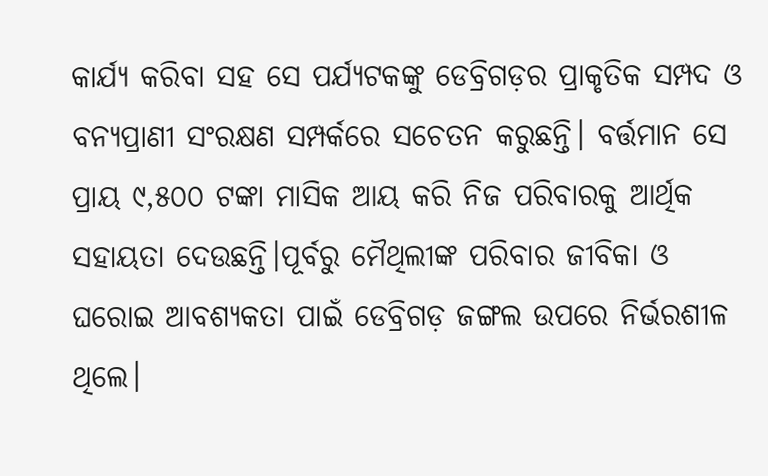କାର୍ଯ୍ୟ କରିବା ସହ ସେ ପର୍ଯ୍ୟଟକଙ୍କୁ ଡେବ୍ରିଗଡ଼ର ପ୍ରାକୃତିକ ସମ୍ପଦ ଓ ବନ୍ୟପ୍ରାଣୀ ସଂରକ୍ଷଣ ସମ୍ପର୍କରେ ସଚେତନ କରୁଛନ୍ତି। ବର୍ତ୍ତମାନ ସେ ପ୍ରାୟ ୯,୫୦୦ ଟଙ୍କା ମାସିକ ଆୟ କରି ନିଜ ପରିବାରକୁ ଆର୍ଥିକ ସହାୟତା ଦେଉଛନ୍ତି।ପୂର୍ବରୁ ମୈଥିଲୀଙ୍କ ପରିବାର ଜୀବିକା ଓ ଘରୋଇ ଆବଶ୍ୟକତା ପାଇଁ ଡେବ୍ରିଗଡ଼ ଜଙ୍ଗଲ ଉପରେ ନିର୍ଭରଶୀଳ ଥିଲେ।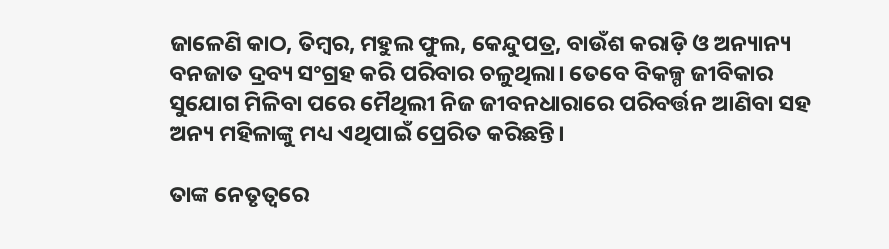ଜାଳେଣି କାଠ, ତିମ୍ବର, ମହୁଲ ଫୁଲ, କେନ୍ଦୁପତ୍ର, ବାଉଁଶ କରାଡ଼ି ଓ ଅନ୍ୟାନ୍ୟ ବନଜାତ ଦ୍ରବ୍ୟ ସଂଗ୍ରହ କରି ପରିବାର ଚଳୁଥିଲା। ତେବେ ବିକଳ୍ପ ଜୀବିକାର ସୁଯୋଗ ମିଳିବା ପରେ ମୈଥିଲୀ ନିଜ ଜୀବନଧାରାରେ ପରିବର୍ତ୍ତନ ଆଣିବା ସହ ଅନ୍ୟ ମହିଳାଙ୍କୁ ମଧ୍ୟ ଏଥିପାଇଁ ପ୍ରେରିତ କରିଛନ୍ତି।

ତାଙ୍କ ନେତୃତ୍ୱରେ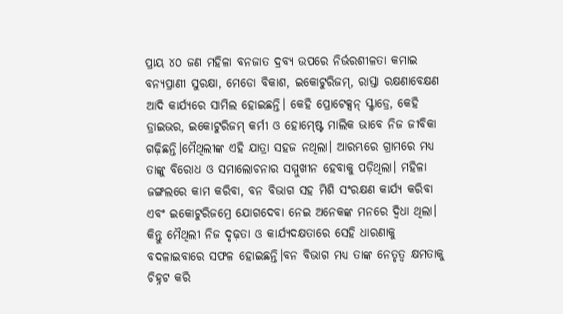ପ୍ରାୟ ୪୦ ଜଣ ମହିଳା ବନଜାତ ଦ୍ରବ୍ୟ ଉପରେ ନିର୍ଭରଶୀଳତା କମାଇ ବନ୍ୟପ୍ରାଣୀ ସୁରକ୍ଷା, ମେଡୋ ବିକାଶ, ଇକୋଟୁରିଜମ୍, ରାସ୍ତା ରକ୍ଷଣାବେକ୍ଷଣ ଆଦି କାର୍ଯ୍ୟରେ ସାମିଲ ହୋଇଛନ୍ତି। କେହି ପ୍ରୋଟେକ୍ସନ୍ ସ୍କ୍ୱାଡ୍ରେ, କେହି ଡ୍ରାଇଭର, ଇକୋଟୁରିଜମ୍ କର୍ମୀ ଓ ହୋମ୍ଷ୍ଟେ ମାଲିକ ଭାବେ ନିଜ ଜୀବିକା ଗଢ଼ିଛନ୍ତି।ମୈଥିଲୀଙ୍କ ଏହି ଯାତ୍ରା ସହଜ ନଥିଲା। ଆରମ୍ଭରେ ଗ୍ରାମରେ ମଧ୍ୟ ତାଙ୍କୁ ବିରୋଧ ଓ ସମାଲୋଚନାର ସମ୍ମୁଖୀନ ହେବାକୁ ପଡ଼ିଥିଲା। ମହିଳା ଜଙ୍ଗଲରେ କାମ କରିବା, ବନ ବିଭାଗ ସହ ମିଶି ସଂରକ୍ଷଣ କାର୍ଯ୍ୟ କରିବା ଏବଂ ଇକୋଟୁରିଜମ୍ରେ ଯୋଗଦେବା ନେଇ ଅନେକଙ୍କ ମନରେ ଦ୍ୱିଧା ଥିଲା। କିନ୍ତୁ ମୈଥିଲୀ ନିଜ ଦୃଢ଼ତା ଓ କାର୍ଯ୍ୟଦକ୍ଷତାରେ ସେହି ଧାରଣାକୁ ବଦଳାଇବାରେ ସଫଳ ହୋଇଛନ୍ତି।ବନ ବିଭାଗ ମଧ୍ୟ ତାଙ୍କ ନେତୃତ୍ୱ କ୍ଷମତାକୁ ଚିହ୍ନଟ କରି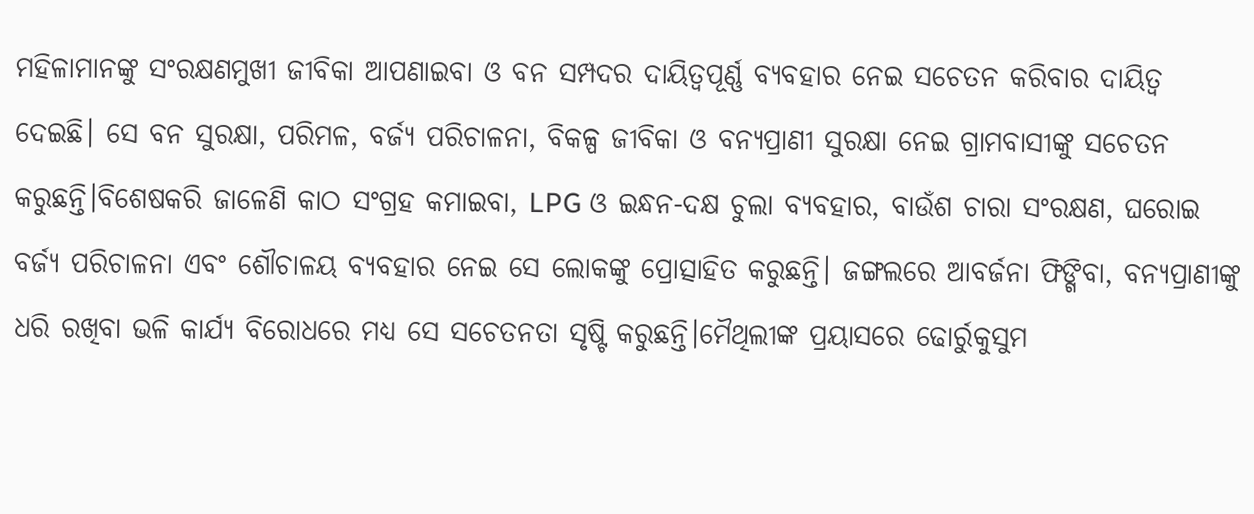ମହିଳାମାନଙ୍କୁ ସଂରକ୍ଷଣମୁଖୀ ଜୀବିକା ଆପଣାଇବା ଓ ବନ ସମ୍ପଦର ଦାୟିତ୍ୱପୂର୍ଣ୍ଣ ବ୍ୟବହାର ନେଇ ସଚେତନ କରିବାର ଦାୟିତ୍ୱ ଦେଇଛି। ସେ ବନ ସୁରକ୍ଷା, ପରିମଳ, ବର୍ଜ୍ୟ ପରିଚାଳନା, ବିକଳ୍ପ ଜୀବିକା ଓ ବନ୍ୟପ୍ରାଣୀ ସୁରକ୍ଷା ନେଇ ଗ୍ରାମବାସୀଙ୍କୁ ସଚେତନ କରୁଛନ୍ତି।ବିଶେଷକରି ଜାଳେଣି କାଠ ସଂଗ୍ରହ କମାଇବା, LPG ଓ ଇନ୍ଧନ-ଦକ୍ଷ ଚୁଲା ବ୍ୟବହାର, ବାଉଁଶ ଚାରା ସଂରକ୍ଷଣ, ଘରୋଇ ବର୍ଜ୍ୟ ପରିଚାଳନା ଏବଂ ଶୌଚାଳୟ ବ୍ୟବହାର ନେଇ ସେ ଲୋକଙ୍କୁ ପ୍ରୋତ୍ସାହିତ କରୁଛନ୍ତି। ଜଙ୍ଗଲରେ ଆବର୍ଜନା ଫିଙ୍ଗିବା, ବନ୍ୟପ୍ରାଣୀଙ୍କୁ ଧରି ରଖିବା ଭଳି କାର୍ଯ୍ୟ ବିରୋଧରେ ମଧ୍ୟ ସେ ସଚେତନତା ସୃଷ୍ଟି କରୁଛନ୍ତି।ମୈଥିଲୀଙ୍କ ପ୍ରୟାସରେ ଢୋର୍ରୁକୁସୁମ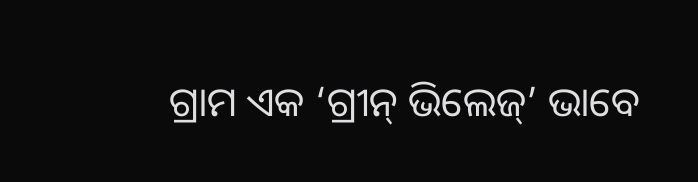ଗ୍ରାମ ଏକ ‘ଗ୍ରୀନ୍ ଭିଲେଜ୍’ ଭାବେ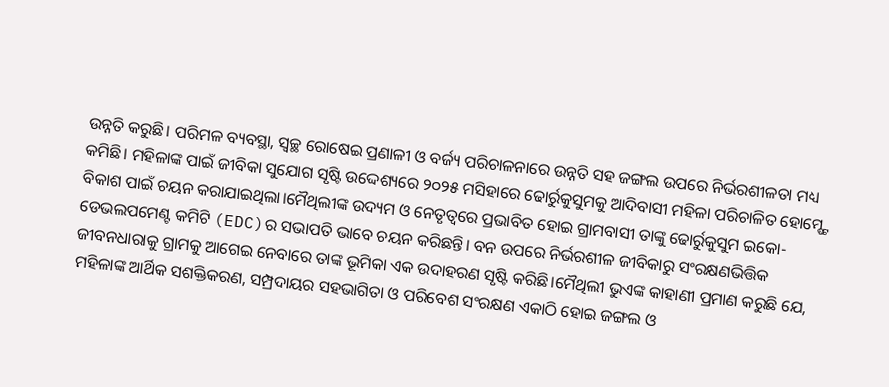ଉନ୍ନତି କରୁଛି। ପରିମଳ ବ୍ୟବସ୍ଥା, ସ୍ୱଚ୍ଛ ରୋଷେଇ ପ୍ରଣାଳୀ ଓ ବର୍ଜ୍ୟ ପରିଚାଳନାରେ ଉନ୍ନତି ସହ ଜଙ୍ଗଲ ଉପରେ ନିର୍ଭରଶୀଳତା ମଧ୍ୟ କମିଛି। ମହିଳାଙ୍କ ପାଇଁ ଜୀବିକା ସୁଯୋଗ ସୃଷ୍ଟି ଉଦ୍ଦେଶ୍ୟରେ ୨୦୨୫ ମସିହାରେ ଢୋର୍ରୁକୁସୁମକୁ ଆଦିବାସୀ ମହିଳା ପରିଚାଳିତ ହୋମ୍ଷ୍ଟେ ବିକାଶ ପାଇଁ ଚୟନ କରାଯାଇଥିଲା।ମୈଥିଲୀଙ୍କ ଉଦ୍ୟମ ଓ ନେତୃତ୍ୱରେ ପ୍ରଭାବିତ ହୋଇ ଗ୍ରାମବାସୀ ତାଙ୍କୁ ଢୋର୍ରୁକୁସୁମ ଇକୋ-ଡେଭଲପମେଣ୍ଟ କମିଟି (EDC)ର ସଭାପତି ଭାବେ ଚୟନ କରିଛନ୍ତି। ବନ ଉପରେ ନିର୍ଭରଶୀଳ ଜୀବିକାରୁ ସଂରକ୍ଷଣଭିତ୍ତିକ ଜୀବନଧାରାକୁ ଗ୍ରାମକୁ ଆଗେଇ ନେବାରେ ତାଙ୍କ ଭୂମିକା ଏକ ଉଦାହରଣ ସୃଷ୍ଟି କରିଛି।ମୈଥିଲୀ ଭୁଏଙ୍କ କାହାଣୀ ପ୍ରମାଣ କରୁଛି ଯେ, ମହିଳାଙ୍କ ଆର୍ଥିକ ସଶକ୍ତିକରଣ, ସମ୍ପ୍ରଦାୟର ସହଭାଗିତା ଓ ପରିବେଶ ସଂରକ୍ଷଣ ଏକାଠି ହୋଇ ଜଙ୍ଗଲ ଓ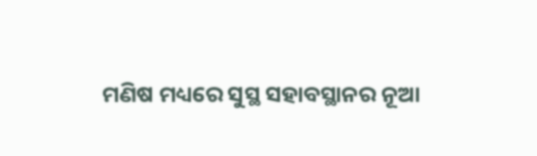ମଣିଷ ମଧ୍ୟରେ ସୁସ୍ଥ ସହାବସ୍ଥାନର ନୂଆ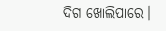ଦିଗ ଖୋଲିପାରେ।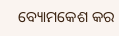ବ୍ୟୋମକେଶ କର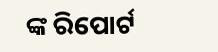ଙ୍କ ରିପୋର୍ଟ